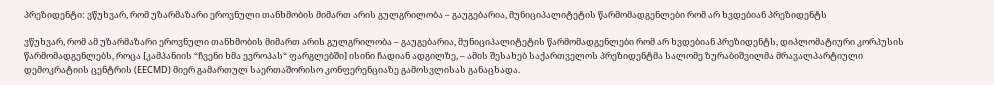პრეზიდენტი: ვწუხვარ, რომ უზარმაზარი ეროვნული თანხმობის მიმართ არის გულგრილობა – გაუგებარია, მუნიციპალიტეტის წარმომადგენლები რომ არ ხვდებიან პრეზიდენტს

ვწუხვარ, რომ ამ უზარმაზარი ეროვნული თანხმობის მიმართ არის გულგრილობა – გაუგებარია, მუნიციპალიტეტის წარმომადგენლები რომ არ ხვდებიან პრეზიდენტს, დიპლომატიური კორპუსის წარმომადგენლებს, როცა [კამპანიის “ჩვენი ხმა ევროპას“ ფარგლებში] ისინი ჩადიან ადგილზე, – ამის შესახებ საქართველოს პრეზიდენტმა სალომე ზურაბიშვილმა მრავალპარტიული დემოკრატიის ცენტრის (EECMD) მიერ გამართულ საერთაშორისო კონფერენციაზე გამოსვლისას განაცხადა.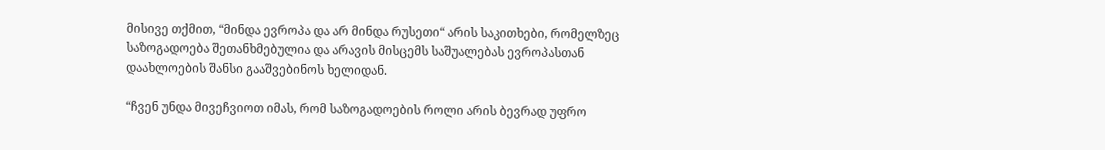მისივე თქმით, “მინდა ევროპა და არ მინდა რუსეთი“ არის საკითხები, რომელზეც საზოგადოება შეთანხმებულია და არავის მისცემს საშუალებას ევროპასთან დაახლოების შანსი გააშვებინოს ხელიდან.

“ჩვენ უნდა მივეჩვიოთ იმას, რომ საზოგადოების როლი არის ბევრად უფრო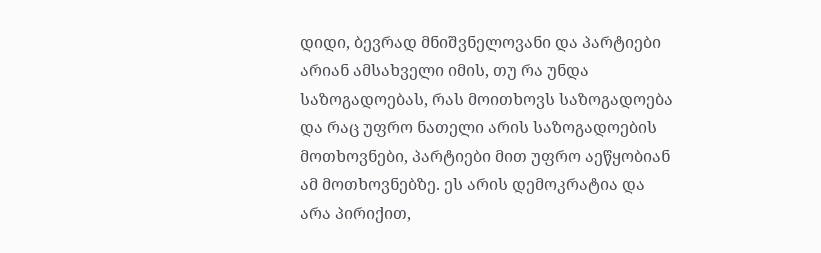დიდი, ბევრად მნიშვნელოვანი და პარტიები არიან ამსახველი იმის, თუ რა უნდა საზოგადოებას, რას მოითხოვს საზოგადოება და რაც უფრო ნათელი არის საზოგადოების მოთხოვნები, პარტიები მით უფრო აეწყობიან ამ მოთხოვნებზე. ეს არის დემოკრატია და არა პირიქით,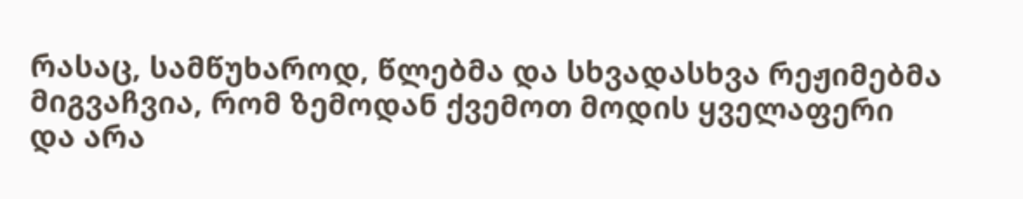რასაც, სამწუხაროდ, წლებმა და სხვადასხვა რეჟიმებმა მიგვაჩვია, რომ ზემოდან ქვემოთ მოდის ყველაფერი და არა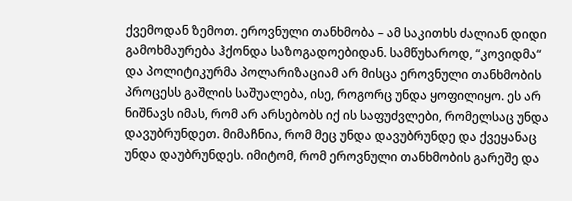ქვემოდან ზემოთ. ეროვნული თანხმობა – ამ საკითხს ძალიან დიდი გამოხმაურება ჰქონდა საზოგადოებიდან. სამწუხაროდ, “კოვიდმა“ და პოლიტიკურმა პოლარიზაციამ არ მისცა ეროვნული თანხმობის პროცესს გაშლის საშუალება, ისე, როგორც უნდა ყოფილიყო. ეს არ ნიშნავს იმას, რომ არ არსებობს იქ ის საფუძვლები, რომელსაც უნდა დავუბრუნდეთ. მიმაჩნია, რომ მეც უნდა დავუბრუნდე და ქვეყანაც უნდა დაუბრუნდეს. იმიტომ, რომ ეროვნული თანხმობის გარეშე და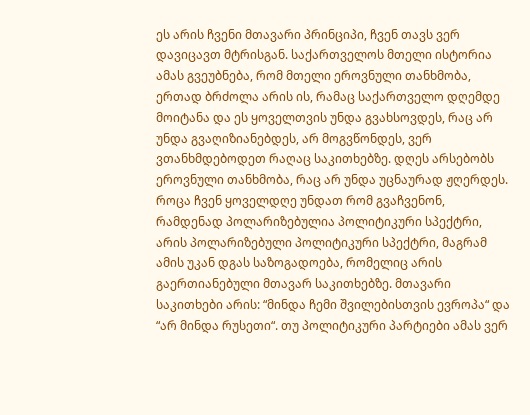ეს არის ჩვენი მთავარი პრინციპი, ჩვენ თავს ვერ დავიცავთ მტრისგან. საქართველოს მთელი ისტორია ამას გვეუბნება, რომ მთელი ეროვნული თანხმობა, ერთად ბრძოლა არის ის, რამაც საქართველო დღემდე მოიტანა და ეს ყოველთვის უნდა გვახსოვდეს, რაც არ უნდა გვაღიზიანებდეს, არ მოგვწონდეს, ვერ ვთანხმდებოდეთ რაღაც საკითხებზე. დღეს არსებობს ეროვნული თანხმობა, რაც არ უნდა უცნაურად ჟღერდეს. როცა ჩვენ ყოველდღე უნდათ რომ გვაჩვენონ, რამდენად პოლარიზებულია პოლიტიკური სპექტრი, არის პოლარიზებული პოლიტიკური სპექტრი, მაგრამ ამის უკან დგას საზოგადოება, რომელიც არის გაერთიანებული მთავარ საკითხებზე. მთავარი საკითხები არის: “მინდა ჩემი შვილებისთვის ევროპა“ და “არ მინდა რუსეთი“. თუ პოლიტიკური პარტიები ამას ვერ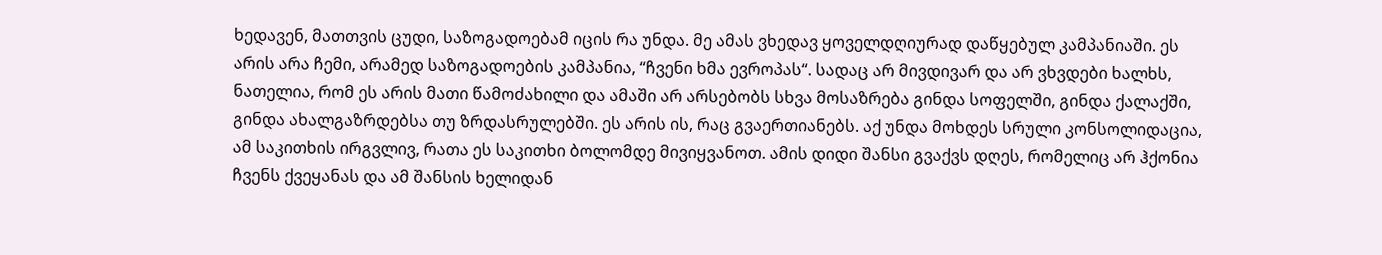ხედავენ, მათთვის ცუდი, საზოგადოებამ იცის რა უნდა. მე ამას ვხედავ ყოველდღიურად დაწყებულ კამპანიაში. ეს არის არა ჩემი, არამედ საზოგადოების კამპანია, “ჩვენი ხმა ევროპას“. სადაც არ მივდივარ და არ ვხვდები ხალხს, ნათელია, რომ ეს არის მათი წამოძახილი და ამაში არ არსებობს სხვა მოსაზრება გინდა სოფელში, გინდა ქალაქში, გინდა ახალგაზრდებსა თუ ზრდასრულებში. ეს არის ის, რაც გვაერთიანებს. აქ უნდა მოხდეს სრული კონსოლიდაცია, ამ საკითხის ირგვლივ, რათა ეს საკითხი ბოლომდე მივიყვანოთ. ამის დიდი შანსი გვაქვს დღეს, რომელიც არ ჰქონია ჩვენს ქვეყანას და ამ შანსის ხელიდან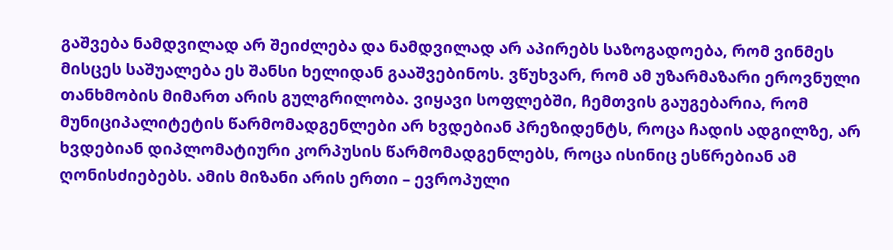გაშვება ნამდვილად არ შეიძლება და ნამდვილად არ აპირებს საზოგადოება, რომ ვინმეს მისცეს საშუალება ეს შანსი ხელიდან გააშვებინოს. ვწუხვარ, რომ ამ უზარმაზარი ეროვნული თანხმობის მიმართ არის გულგრილობა. ვიყავი სოფლებში, ჩემთვის გაუგებარია, რომ მუნიციპალიტეტის წარმომადგენლები არ ხვდებიან პრეზიდენტს, როცა ჩადის ადგილზე, არ ხვდებიან დიპლომატიური კორპუსის წარმომადგენლებს, როცა ისინიც ესწრებიან ამ ღონისძიებებს. ამის მიზანი არის ერთი – ევროპული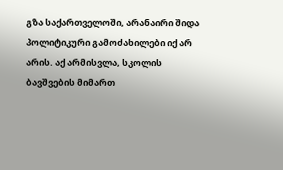გზა საქართველოში, არანაირი შიდა პოლიტიკური გამოძახილები იქ არ არის. აქ არმისვლა, სკოლის ბავშვების მიმართ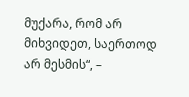მუქარა, რომ არ მიხვიდეთ, საერთოდ არ მესმის“, –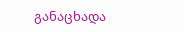განაცხადა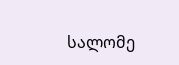სალომე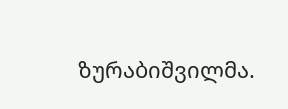ზურაბიშვილმა.